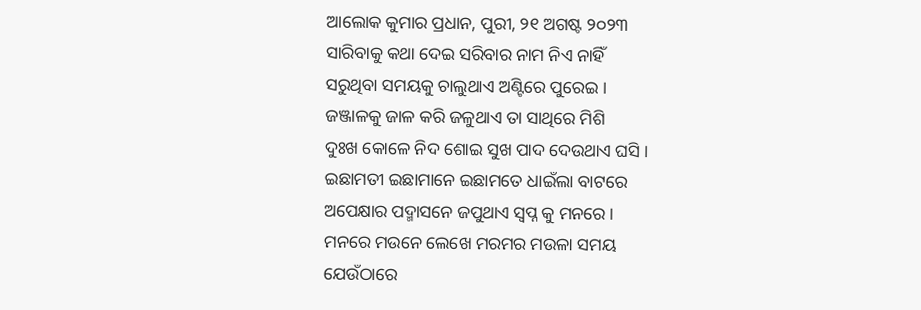ଆଲୋକ କୁମାର ପ୍ରଧାନ, ପୁରୀ, ୨୧ ଅଗଷ୍ଟ ୨୦୨୩
ସାରିବାକୁ କଥା ଦେଇ ସରିବାର ନାମ ନିଏ ନାହିଁ
ସରୁଥିବା ସମୟକୁ ଚାଲୁଥାଏ ଅଣ୍ଟିରେ ପୁରେଇ ।
ଜଞ୍ଜାଳକୁ ଜାଳ କରି ଜଳୁଥାଏ ତା ସାଥିରେ ମିଶି
ଦୁଃଖ କୋଳେ ନିଦ ଶୋଇ ସୁଖ ପାଦ ଦେଉଥାଏ ଘସି ।
ଇଛାମତୀ ଇଛାମାନେ ଇଛାମତେ ଧାଇଁଲା ବାଟରେ
ଅପେକ୍ଷାର ପଦ୍ମାସନେ ଜପୁଥାଏ ସ୍ବପ୍ନ କୁ ମନରେ ।
ମନରେ ମଉନେ ଲେଖେ ମରମର ମଉଳା ସମୟ
ଯେଉଁଠାରେ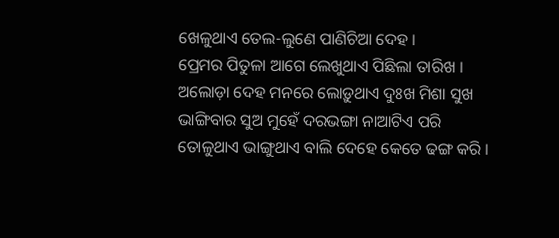ଖେଳୁଥାଏ ତେଲ-ଲୁଣେ ପାଣିଚିଆ ଦେହ ।
ପ୍ରେମର ପିତୁଳା ଆଗେ ଲେଖୁଥାଏ ପିଛିଲା ତାରିଖ ।
ଅଲୋଡ଼ା ଦେହ ମନରେ ଲୋଡ଼ୁଥାଏ ଦୁଃଖ ମିଶା ସୁଖ
ଭାଙ୍ଗିବାର ସୁଅ ମୁହେଁ ଦରଭଙ୍ଗା ନାଆଟିଏ ପରି
ତୋଳୁଥାଏ ଭାଙ୍ଗୁଥାଏ ବାଲି ଦେହେ କେତେ ଢଙ୍ଗ କରି ।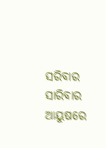ସରିବାର ସାରିବାର ଆୟୁଷରେ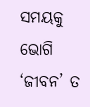ସମୟକୁ ଭୋଗି
‘ଜୀବନ’ ତ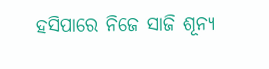ହସିପାରେ ନିଜେ ସାଜି ଶୂନ୍ୟ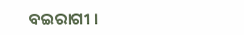ବଇରାଗୀ ।